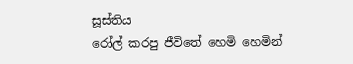සූස්තිය
රෝල් කරපු ජීවිතේ හෙමි හෙමින්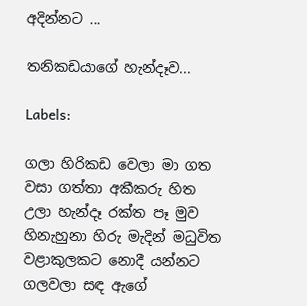අදින්නට ...

තනිකඩයාගේ හැන්දෑව...

Labels:

ගලා හිරිකඩ වෙලා මා ගත වසා ගත්තා අකීකරු හිත
උලා හැන්දෑ රක්ත පෑ මුව හිනැහුනා හිරු මැදින් මධුවිත
වළාකුලකට නොදී යන්නට ගලවලා සඳ ඇගේ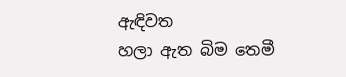ඇඳිවත
හලා ඇත බිම තෙමී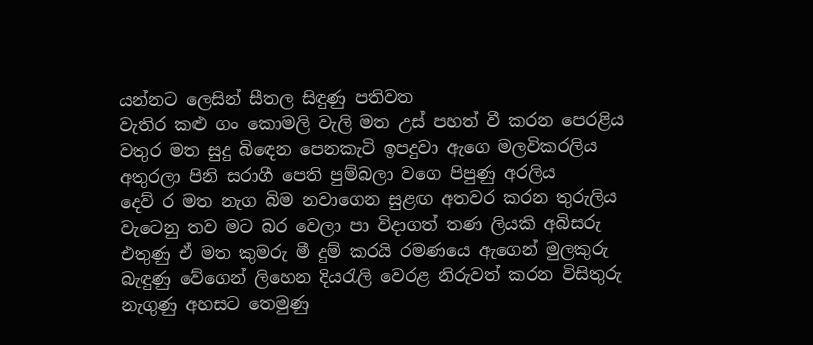යන්නට ලෙසින් සීතල සිඳුණු පතිවත
වැතිර කළු ගං කොමලි වැලි මත උස් පහත් වී කරන පෙරළිය
වතුර මත සුදු බි‍ඳෙන පෙනකැටි ඉපදුවා ඇගෙ මලවිකරලිය
අතුරලා පිනි සරාගී පෙති පුම්බලා වගෙ පිපුණු අරලිය
දෙව් ර මත නැග බිම නවාගෙන සුළඟ අතවර කරන තුරුලිය
වැටෙනු තව මට බර වෙලා පා විදාගත් තණ ලියකි අබිසරු
එතුණු ඒ මත කුමරු මී දුම් කරයි රමණයෙ ඇගෙන් මුලකුරු
බැඳුණු වේගෙන් ලිහෙන දිය‍රැලි වෙරළ නිරුවත් කරන විසිතුරු
නැගුණු අහසට තෙමුණු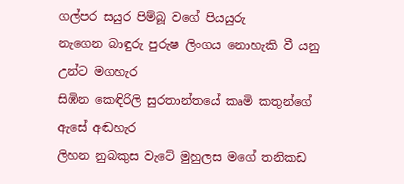ගල්පර සයුර පිම්බූ වගේ පියයුරු
නැගෙන බාඳුරු පුරුෂ ලිංගය නොහැකි වී යනු උන්ට මගහැර
සිඹින කෙඳිරිලි සුරතාන්තයේ කෘමි කතුන්ගේ ඇසේ අඬහැර
ලිහන නුබකුස වැටේ මුහුලස මගේ තනිකඩ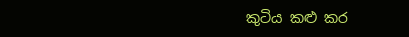කුටිය කළු කර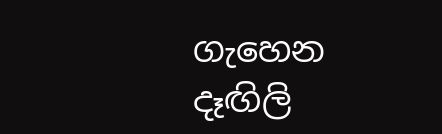ගැහෙන දෑඟිලි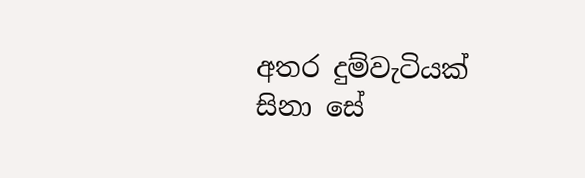අතර දුම්වැටියක් සිනා සේ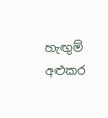හැඟුම් අළුකර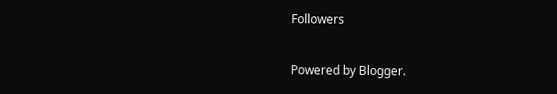Followers

Powered by Blogger.